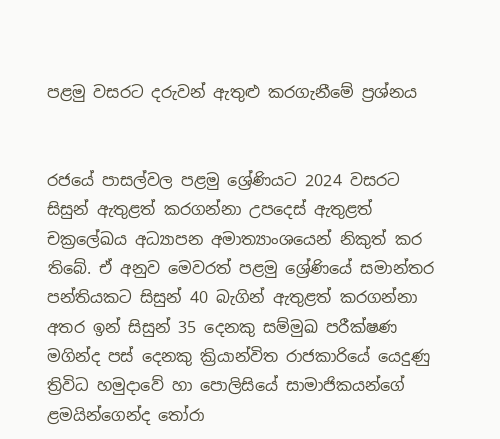පළමු වසරට දරුවන් ඇතුළු කරගැනීමේ ප්‍රශ්නය


රජයේ පාසල්වල පළමු ශ්‍රේණියට 2024 වසරට සිසුන් ඇතුළත් කරගන්නා උපදෙස් ඇතුළත් චක්‍රලේඛය අධ්‍යාපන අමාත්‍යාංශයෙන් නිකුත් කර තිබේ. ඒ අනුව මෙවරත් පළමු ශ්‍රේණියේ සමාන්තර පන්තියකට සිසුන් 40 බැගින් ඇතුළත් කරගන්නා අතර ඉන් සිසුන් 35 දෙනකු සම්මුඛ පරීක්ෂණ මගින්ද පස් දෙනකු ක්‍රියාන්විත රාජකාරියේ යෙදුණු ත්‍රිවිධ හමුදාවේ හා පොලිසියේ සාමාජිකයන්ගේ ළමයින්ගෙන්ද තෝරා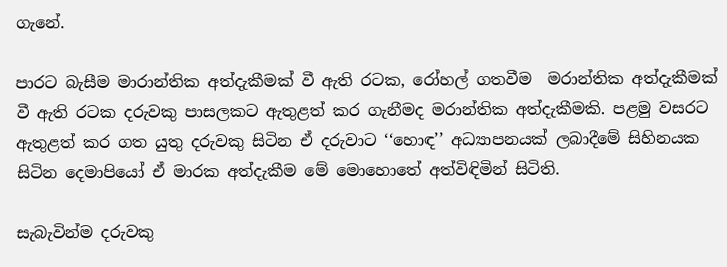ගැනේ.

පාරට බැසීම මාරාන්තික අත්දැකීමක් වී ඇති රටක, රෝහල් ගතවීම  මරාන්තික අත්දැකීමක් වී ඇති රටක දරුවකු පාසලකට ඇතුළත් කර ගැනීමද මරාන්තික අත්දැකීමකි. පළමු වසරට ඇතුළත් කර ගත යුතු දරුවකු සිටින ඒ දරුවාට ‘‘හොඳ’’ අධ්‍යාපනයක් ලබාදීමේ සිහිනයක සිටින දෙමාපියෝ ඒ මාරක අත්දැකීම මේ මොහොතේ අත්විඳිමින් සිටිති.

සැබැවින්ම දරුවකු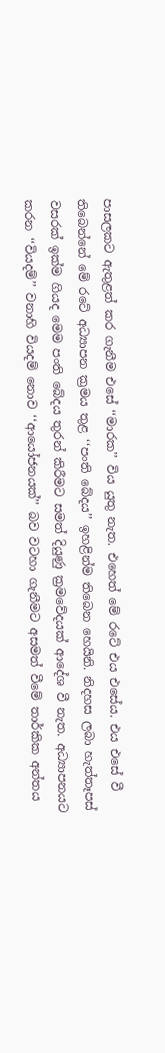පාසලකට ඇතුළත් කර ගැනීම එසේ ‘‘මාරක’’ විය යුතු නැත. එහෙත් මේ රටේ එය එසේය. එය එසේ වී තිබෙන්නේ මේ රටේ අධ්‍යාපන ක්‍රමය තුළ ‘‘පංති බේදය’’ ඉහළින්ම තිබෙන හෙයිනි. නිදහස ලබා හැත්තෑපස් වසරක් ඉක්ම ගියද මෙම පංති බේදය තුරන් කිරීමට සමත් දියුණු ක්‍රමවේදයක් ආදේශ වී නැත. අධ්‍යාපනයට කරන ‘‘වියදම්’’ වනාහි වියදම් නොව ‘‘ආයෝජනයක්’’ බව වටහා ගැනීමට අසමත් වීමේ තාර්කික අන්තය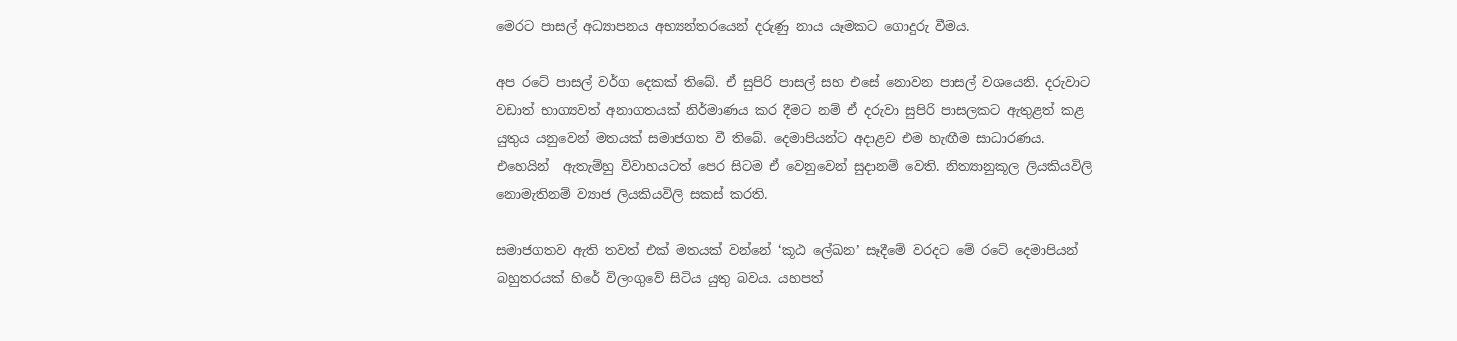මෙරට පාසල් අධ්‍යාපනය අභ්‍යන්තරයෙන් දරුණු නාය යෑමකට ගොදුරු වීමය.

අප රටේ පාසල් වර්ග දෙකක් තිබේ. ඒ සුපිරි පාසල් සහ එසේ නොවන පාසල් වශයෙනි. දරුවාට වඩාත් භාග්‍යවත් අනාගතයක් නිර්මාණය කර දීමට නම් ඒ දරුවා සුපිරි පාසලකට ඇතුළත් කළ යුතුය යනුවෙන් මතයක් සමාජගත වී තිබේ. දෙමාපියන්ට අදාළව එම හැඟීම සාධාරණය. එහෙයින්  ඇතැම්හු විවාහයටත් පෙර සිටම ඒ වෙනුවෙන් සුදානම් වෙති. නිත්‍යානුකූල ලියකියවිලි නොමැතිනම් ව්‍යාජ ලියකියවිලි සකස් කරති.

සමාජගතව ඇති තවත් එක් මතයක් වන්නේ ‘කූඨ ලේඛන’ සෑදීමේ වරදට මේ රටේ දෙමාපියන් බහුතරයක් හිරේ විලංගුවේ සිටිය යුතු බවය. යහපත්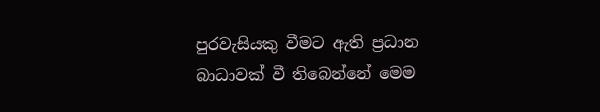පුරවැසියකු වීමට ඇති ප්‍රධාන බාධාවක් වී තිබෙන්නේ මෙම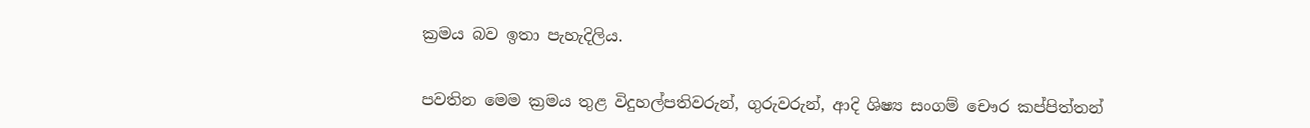ක්‍රමය බව ඉතා පැහැදිලිය.


පවතින මෙම ක්‍රමය තුළ විදුහල්පතිවරුන්, ගුරුවරුන්, ආදි ශිෂ්‍ය සංගම් චෞර කප්පිත්තන්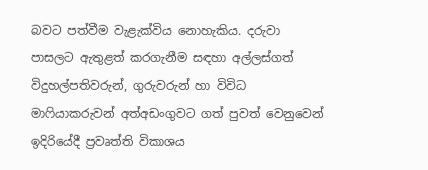බවට පත්වීම වැළැක්විය නොහැකිය. දරුවා පාසලට ඇතුළත් කරගැනීම සඳහා අල්ලස්ගත් විදුහල්පතිවරුන්, ගුරුවරුන් හා විවිධ මාෆියාකරුවන් අත්අඩංගුවට ගත් පුවත් වෙනුවෙන් ඉදිරියේදී ප්‍රවෘත්ති විකාශය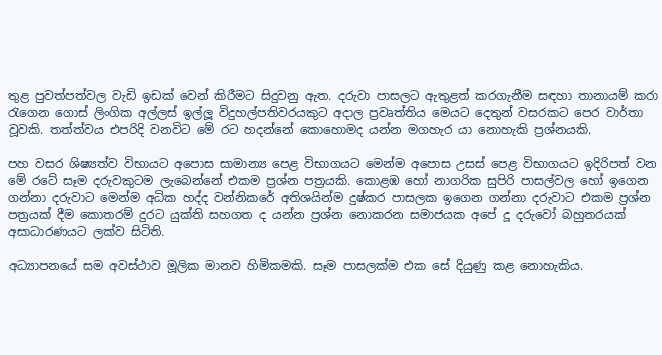තුළ පුවත්පත්වල වැඩි ඉඩක් වෙන් කිරීමට සිදුවනු ඇත. දරුවා පාසලට ඇතුළත් කරගැනීම සඳහා තානායම් කරා රැගෙන ගොස් ලිංගික අල්ලස් ඉල්ලූ විදුහල්පතිවරයකුට අදාල ප්‍රවෘත්තිය මෙයට දෙතුන් වසරකට පෙර වාර්තා වූවකි. තත්ත්වය එපරිදි වනවිට මේ රට හදන්නේ කොහොමද යන්න මගහැර යා නොහැකි ප්‍රශ්නයකි.

පහ වසර ශිෂ්‍යත්ව විභායට අපොස සාමාන්‍ය පෙළ විභාගයට මෙන්ම අපොස උසස් පෙළ විභාගයට ඉදිරිපත් වන මේ රටේ සෑම දරුවකුටම ලැබෙන්නේ එකම ප්‍රශ්න පත්‍රයකි. කොළඹ හෝ නාගරික සුපිරි පාසල්වල හෝ ඉගෙන ගන්නා දරුවාට මෙන්ම අධික හද්ද වන්නිකරේ අතිශයින්ම දුෂ්කර පාසලක ඉගෙන ගන්නා දරුවාට එකම ප්‍රශ්න පත්‍රයක් දීම කොතරම් දුරට යුක්ති සහගත ද යන්න ප්‍රශ්න නොකරන සමාජයක අපේ දූ දරුවෝ බහුතරයක් අසාධාරණයට ලක්ව සිටිති.

අධ්‍යාපනයේ සම අවස්ථාව මූලික මානව හිමිකමකි. සෑම පාසලක්ම එක සේ දියුණු කළ නොහැකිය.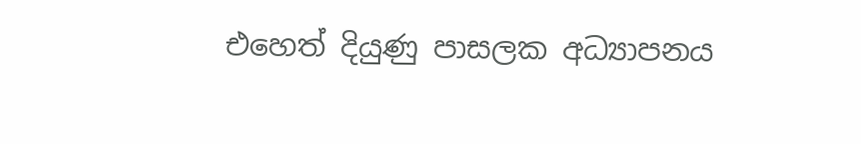එහෙත් දියුණු පාසලක අධ්‍යාපනය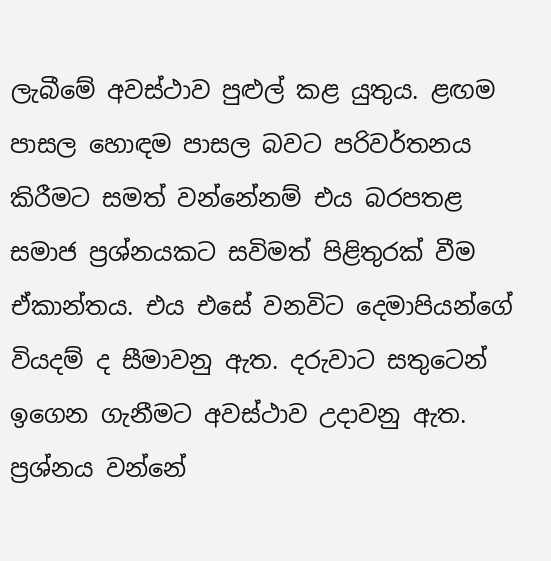ලැබීමේ අවස්ථාව පුළුල් කළ යුතුය. ළඟම පාසල හොඳම පාසල බවට පරිවර්තනය කිරීමට සමත් වන්නේනම් එය බරපතළ සමාජ ප්‍රශ්නයකට සවිමත් පිළිතුරක් වීම ඒකාන්තය. එය එසේ වනවිට දෙමාපියන්ගේ වියදම් ද සීමාවනු ඇත. දරුවාට සතුටෙන් ඉගෙන ගැනීමට අවස්ථාව උදාවනු ඇත. ප්‍රශ්නය වන්නේ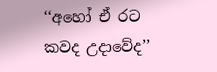‘‘අහෝ ඒ රට කවද උදාවේද’’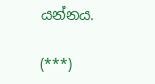යන්නය.

(***)